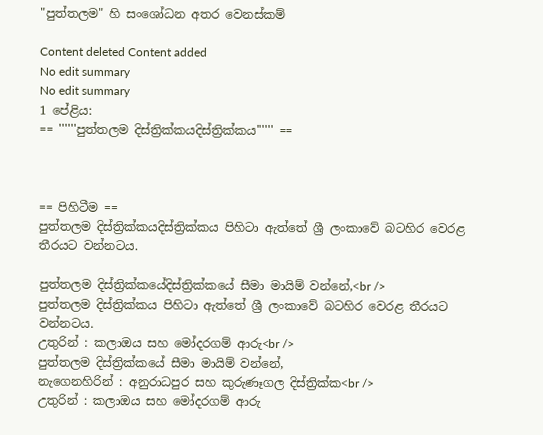"පුත්තලම" හි සංශෝධන අතර වෙනස්කම්

Content deleted Content added
No edit summary
No edit summary
1 පේළිය:
== ''''''පුත්තලම දිස්ත්‍රික්කයදිස්ත්‍රික්කය'''''' ==



== පිහිටීම ==
පුත්තලම දිස්ත්‍රික්කයදිස්ත්‍රික්කය පිහිටා ඇත්තේ ශ්‍රී ලංකාවේ බටහිර වෙරළ තීරයට වන්නටය.

පුත්තලම දිස්ත්‍රික්කයේදිස්ත්‍රික්කයේ සීමා මායිම් වන්නේ,<br />
පුත්තලම දිස්ත්‍රික්කය පිහිටා ඇත්තේ ශ්‍රී ලංකාවේ බටහිර වෙරළ තීරයට වන්නටය.
උතුරින් : කලාඔය සහ මෝදරගම් ආරු<br />
පුත්තලම දිස්ත්‍රික්කයේ සීමා මායිම් වන්නේ,
නැගෙනහිරින් : අනුරාධපුර සහ කුරුණෑගල දිස්ත්‍රික්ක<br />
උතුරින් : කලාඔය සහ මෝදරගම් ආරු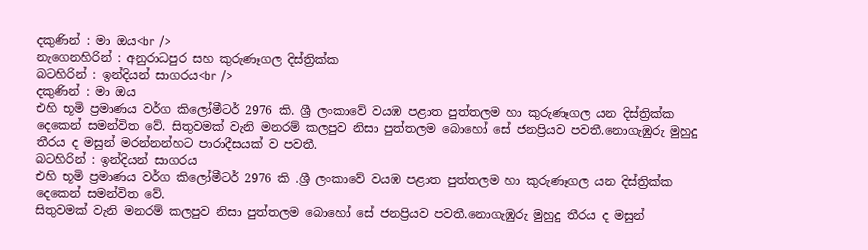දකුණින් : මා ඔය<br />
නැගෙනහිරින් : අනුරාධපුර සහ කුරුණෑගල දිස්ත්‍රික්ක
බටහිරින් : ඉන්දියන් සාගරය<br />
දකුණින් : මා ඔය
එහි භූමි ප්‍රමාණය වර්ග කිලෝමීටර් 2976 කි. ශ්‍රී ලංකාවේ වයඹ පළාත පුත්තලම හා කුරුණෑගල යන දිස්ත්‍රික්ක දෙකෙන් සමන්විත වේ. සිතුවමක් වැනි මනරම් කලපුව නිසා පුත්තලම බොහෝ සේ ජනප්‍රියව පවතී.නොගැඹුරු මුහුදු තීරය ද මසුන් මරන්නන්හට පාරාදීසයක් ව පවතී.
බටහිරින් : ඉන්දියන් සාගරය
එහි භූමි ප්‍රමාණය වර්ග කිලෝමීටර් 2976 කි .ශ්‍රී ලංකාවේ වයඹ පළාත පුත්තලම හා කුරුණෑගල යන දිස්ත්‍රික්ක දෙකෙන් සමන්විත වේ.
සිතුවමක් වැනි මනරම් කලපුව නිසා පුත්තලම බොහෝ සේ ජනප්‍රියව පවතී.නොගැඹුරු මුහුදු තීරය ද මසුන්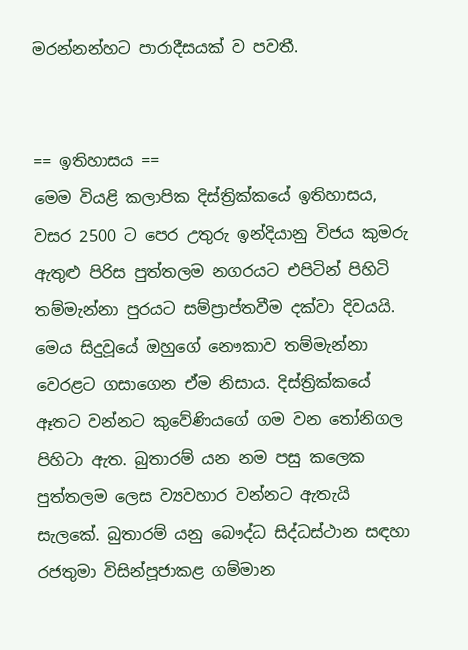මරන්නන්හට පාරාදීසයක් ව පවතී.


== ඉතිහාසය ==
මෙම වියළි කලාපික දිස්ත්‍රික්කයේ ඉතිහාසය, වසර 2500 ට පෙර උතුරු ඉන්දියානු විජය කුමරු ඇතුළු පිරිස පුත්තලම නගරයට එපිටින් පිහිටි තම්මැන්නා පුරයට සම්ප්‍රාප්තවීම දක්වා දිවයයි. මෙය සිදුවූයේ ඔහුගේ නෞකාව තම්මැන්නා වෙරළට ගසාගෙන ඒම නිසාය. දිස්ත්‍රික්කයේ ඈතට වන්නට කුවේණියගේ ගම වන තෝනිගල පිහිටා ඇත. බුතාරම් යන නම පසු කලෙක පුත්තලම ලෙස ව්‍යවහාර වන්නට ඇතැයි සැලකේ. බුතාරම් යනු බෞද්ධ සිද්ධස්ථාන සඳහා රජතුමා විසින්පූජාකළ ගම්මාන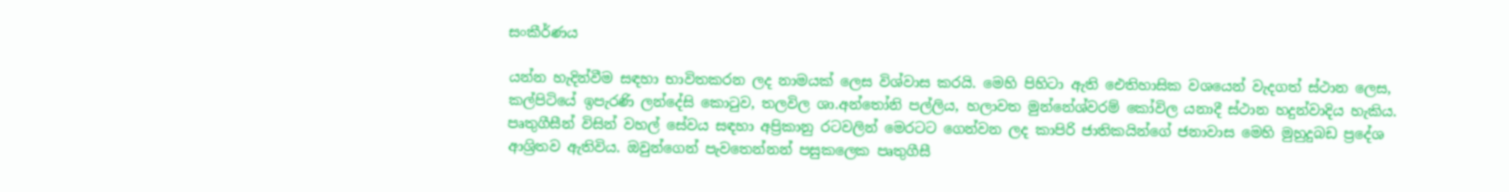සංකීර්ණය

යන්න හැදින්වීම සඳහා භාවිතකරන ලද නාමයක් ලෙස විශ්වාස කරයි. මෙහි පිහිටා ඇති ඓතිහාසික වශයෙන් වැදගත් ස්ථාන ලෙස, කල්පිටියේ ඉපැරණි ලන්දේසි කොටුව, තලවිල ශා.අන්තෝනි පල්ලිය, හලාවත මුන්නේශ්වරම් කෝවිල යනාදී ස්ථාන හදුන්වාදිය හැකිය. පෘතුගීසීන් විසින් වහල් සේවය සඳහා අප්‍රිකානු රටවලින් මෙරටට ගෙන්වන ලද කාපිරි ජාතිකයින්ගේ ජනාවාස මෙහි මුහුදුබඩ ප්‍රදේශ ආශ්‍රිතව ඇතිවිය. ඔවුන්ගෙන් පැවතෙන්නන් පසුකලෙක පෘතුගීසී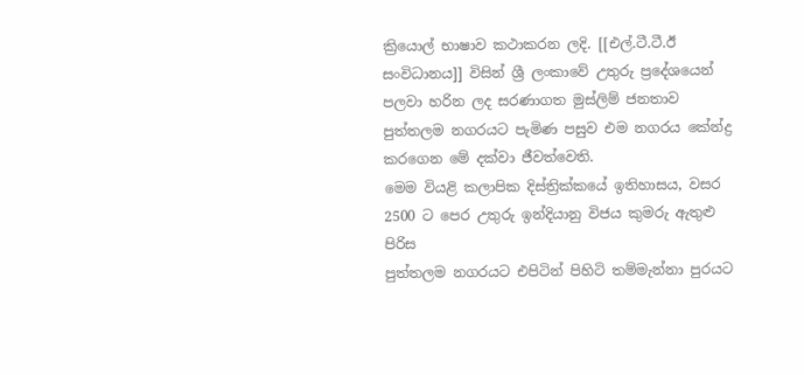ක්‍රියොල් භාෂාව කථාකරන ලදි. [[එල්.ටී.ටී.ඊ සංවිධානය]] විසින් ශ්‍රී ලංකාවේ උතුරු ප්‍රදේශයෙන් පලවා හරින ලද සරණාගත මුස්ලිම් ජනතාව පුත්තලම නගරයට පැමිණ පසුව එම නගරය කේන්ද්‍ර කරගෙන මේ දක්වා ජීවත්වෙති.
මෙම වියළි කලාපික දිස්ත්‍රික්කයේ ඉතිහාසය, වසර 2500 ට පෙර උතුරු ඉන්දියානු විජය කුමරු ඇතුළු පිරිස
පුත්තලම නගරයට එපිටින් පිහිටි තම්මැන්නා පුරයට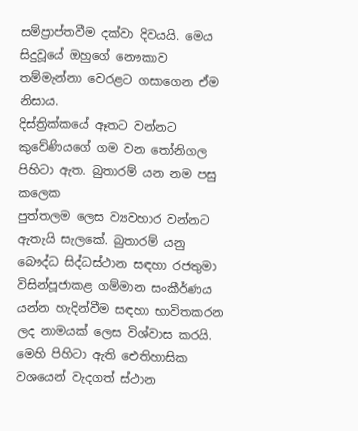සම්ප්‍රාප්තවීම දක්වා දිවයයි. මෙය සිදුවූයේ ඔහුගේ නෞකාව
තම්මැන්නා වෙරළට ගසාගෙන ඒම නිසාය.
දිස්ත්‍රික්කයේ ඈතට වන්නට කුවේණියගේ ගම වන තෝනිගල පිහිටා ඇත. බුතාරම් යන නම පසු කලෙක
පුත්තලම ලෙස ව්‍යවහාර වන්නට ඇතැයි සැලකේ. බුතාරම් යනු බෞද්ධ සිද්ධස්ථාන සඳහා රජතුමා විසින්පූජාකළ ගම්මාන සංකීර්ණය
යන්න හැදින්වීම සඳහා භාවිතකරන ලද නාමයක් ලෙස විශ්වාස කරයි.
මෙහි පිහිටා ඇති ඓතිහාසික වශයෙන් වැදගත් ස්ථාන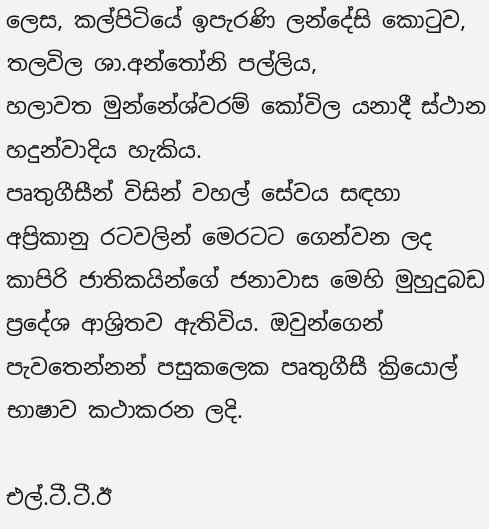ලෙස, කල්පිටියේ ඉපැරණි ලන්දේසි කොටුව, තලවිල ශා.අන්තෝනි පල්ලිය,
හලාවත මුන්නේශ්වරම් කෝවිල යනාදී ස්ථාන හදුන්වාදිය හැකිය.
පෘතුගීසීන් විසින් වහල් සේවය සඳහා අප්‍රිකානු රටවලින් මෙරටට ගෙන්වන ලද කාපිරි ජාතිකයින්ගේ ජනාවාස මෙහි මුහුදුබඩ
ප්‍රදේශ ආශ්‍රිතව ඇතිවිය. ඔවුන්ගෙන් පැවතෙන්නන් පසුකලෙක පෘතුගීසී ක්‍රියොල් භාෂාව කථාකරන ලදි.

එල්.ටී.ටී.ඊ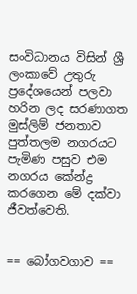සංවිධානය විසින් ශ්‍රී ලංකාවේ උතුරු ප්‍රදේශයෙන් පලවා හරින ලද සරණාගත මුස්ලිම් ජනතාව
පුත්තලම නගරයට පැමිණ පසුව එම නගරය කේන්ද්‍ර කරගෙන මේ දක්වා ජීවත්වෙති.


== බෝගවගාව ==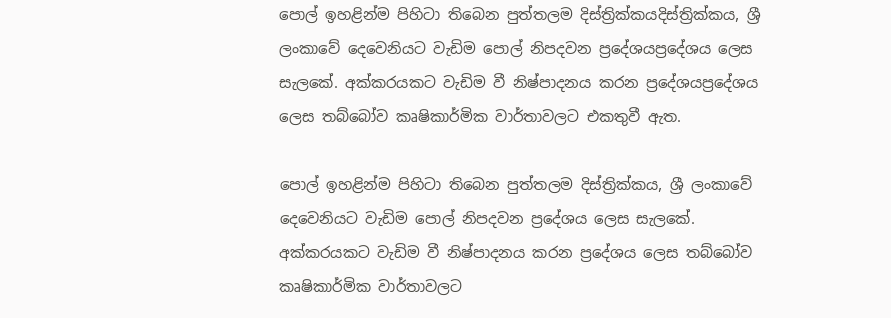පොල් ඉහළින්ම පිහිටා තිබෙන පුත්තලම දිස්ත්‍රික්කයදිස්ත්‍රික්කය, ශ්‍රී ලංකාවේ දෙවෙනියට වැඩිම පොල් නිපදවන ප්‍රදේශයප්‍රදේශය ලෙස සැලකේ. අක්කරයකට වැඩිම වී නිෂ්පාදනය කරන ප්‍රදේශයප්‍රදේශය ලෙස තබ්බෝව කෘෂිකාර්මික වාර්තාවලට එකතුවී ඇත.

පොල් ඉහළින්ම පිහිටා තිබෙන පුත්තලම දිස්ත්‍රික්කය, ශ්‍රී ලංකාවේ දෙවෙනියට වැඩිම පොල් නිපදවන ප්‍රදේශය ලෙස සැලකේ. අක්කරයකට වැඩිම වී නිෂ්පාදනය කරන ප්‍රදේශය ලෙස තබ්බෝව කෘෂිකාර්මික වාර්තාවලට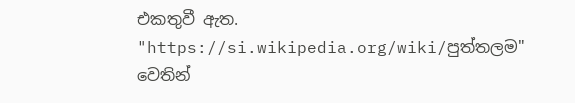එකතුවී ඇත.
"https://si.wikipedia.org/wiki/පුත්තලම" වෙතින්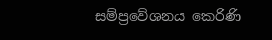සම්ප්‍රවේශනය කෙරිණි